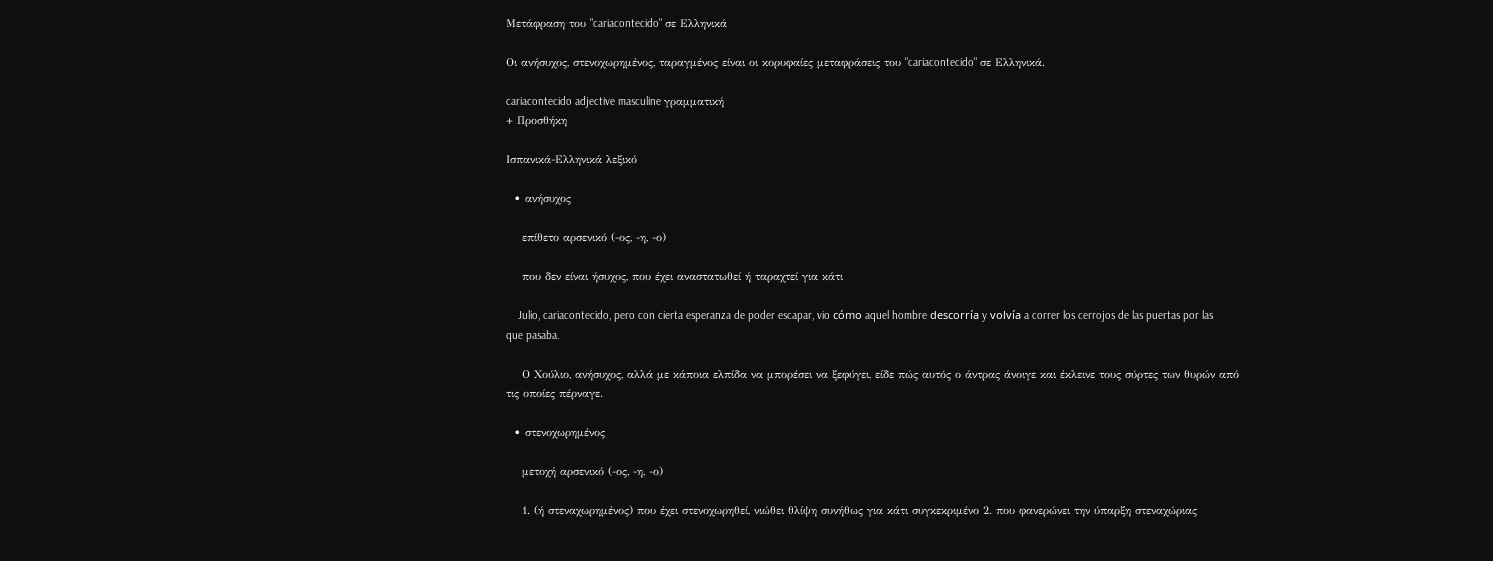Μετάφραση του "cariacontecido" σε Ελληνικά

Οι ανήσυχος, στενοχωρημένος, ταραγμένος είναι οι κορυφαίες μεταφράσεις του "cariacontecido" σε Ελληνικά.

cariacontecido adjective masculine γραμματική
+ Προσθήκη

Ισπανικά-Ελληνικά λεξικό

  • ανήσυχος

    επίθετο αρσενικό (-ος, -η, -ο)

    που δεν είναι ήσυχος, που έχει αναστατωθεί ή ταραχτεί για κάτι

    Julio, cariacontecido, pero con cierta esperanza de poder escapar, vio cómo aquel hombre descorría y volvía a correr los cerrojos de las puertas por las que pasaba.

    Ο Χούλιο, ανήσυχος, αλλά με κάποια ελπίδα να μπορέσει να ξεφύγει, είδε πώς αυτός ο άντρας άνοιγε και έκλεινε τους σύρτες των θυρών από τις οποίες πέρναγε.

  • στενοχωρημένος

    μετοχή αρσενικό (-ος, -η, -ο)

    1. (ή στεναχωρημένος) που έχει στενοχωρηθεί, νιώθει θλίψη συνήθως για κάτι συγκεκριμένο 2. που φανερώνει την ύπαρξη στεναχώριας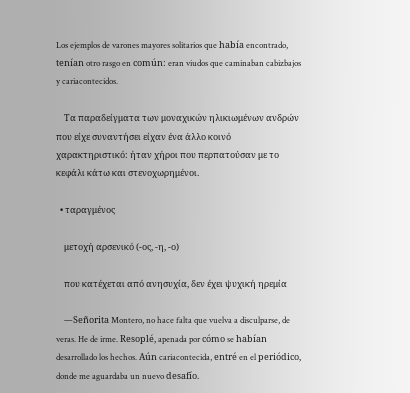Los ejemplos de varones mayores solitarios que había encontrado, tenían otro rasgo en común: eran viudos que caminaban cabizbajos y cariacontecidos.

    Τα παραδείγματα των μοναχικών ηλικιωμένων ανδρών που είχε συναντήσει είχαν ένα άλλο κοινό χαρακτηριστικό: ήταν χήροι που περπατούσαν με το κεφάλι κάτω και στενοχωρημένοι.

  • ταραγμένος

    μετοχή αρσενικό (-ος, -η, -ο)

    που κατέχεται από ανησυχία, δεν έχει ψυχική ηρεμία

    —Señorita Montero, no hace falta que vuelva a disculparse, de veras. He de irme. Resoplé, apenada por cómo se habían desarrollado los hechos. Aún cariacontecida, entré en el periódico, donde me aguardaba un nuevo desafío.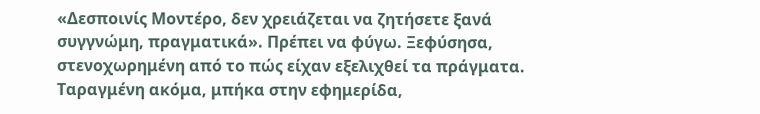«Δεσποινίς Μοντέρο, δεν χρειάζεται να ζητήσετε ξανά συγγνώμη, πραγματικά». Πρέπει να φύγω. Ξεφύσησα, στενοχωρημένη από το πώς είχαν εξελιχθεί τα πράγματα. Ταραγμένη ακόμα, μπήκα στην εφημερίδα,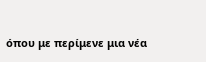όπου με περίμενε μια νέα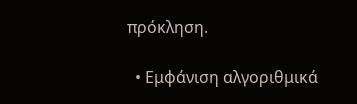πρόκληση.

  • Εμφάνιση αλγοριθμικά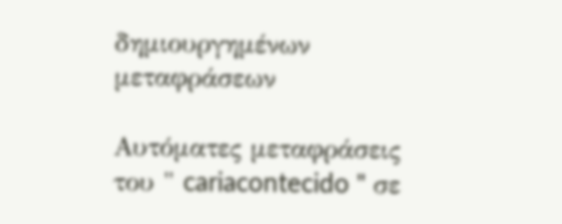δημιουργημένων μεταφράσεων

Αυτόματες μεταφράσεις του " cariacontecido " σε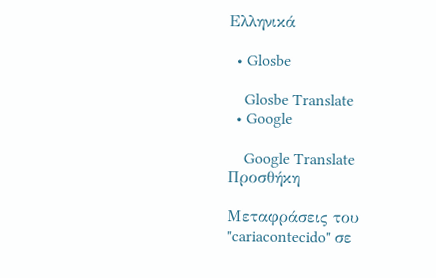Ελληνικά

  • Glosbe

    Glosbe Translate
  • Google

    Google Translate
Προσθήκη

Μεταφράσεις του "cariacontecido" σε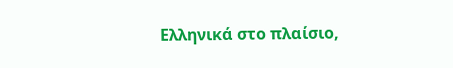Ελληνικά στο πλαίσιο,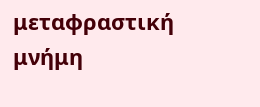μεταφραστική μνήμη